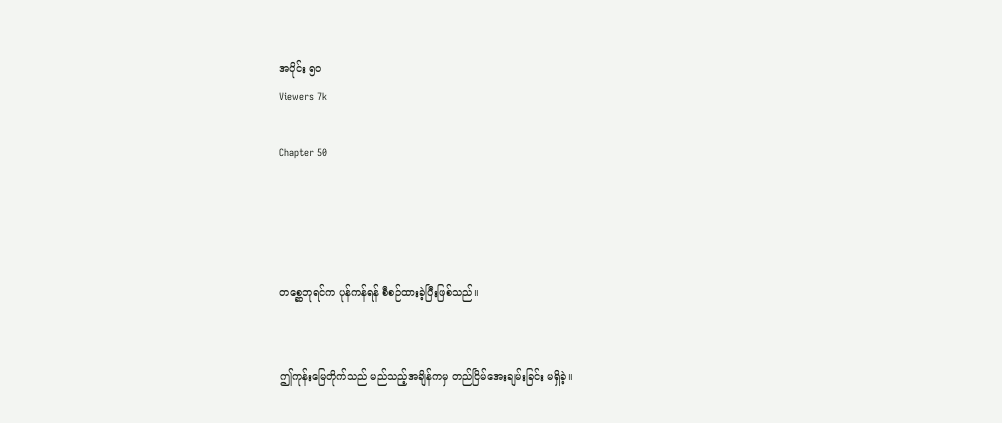အပိုင်း ၅၀
Viewers 7k

Chapter 50




တစ္ဆေဘုရင်က ပုန်ကန်ရန် စီစဉ်ထားခဲ့ပြီးဖြစ်သည်။


ဤကုန်းမြေတိုက်သည် မည်သည့်အချိန်ကမှ တည်ငြိမ်အေးချမ်းခြင်း မရှိခဲ့။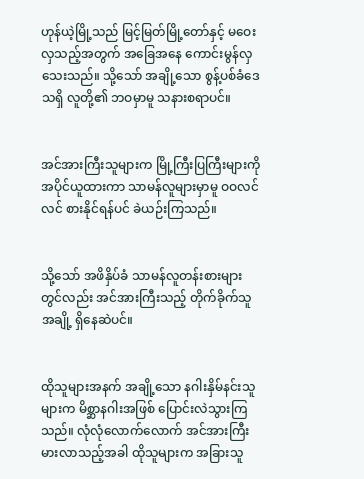ဟုန်ယဲ့မြို့သည် မြင့်မြတ်မြို့တော်နှင့် မဝေးလှသည့်အတွက် အခြေအနေ ကောင်းမွန်လှသေးသည်။ သို့သော် အချို့သော စွန့်ပစ်ခံဒေသရှိ လူတို့၏ ဘဝမှာမူ သနားစရာပင်။


အင်အားကြီးသူများက မြို့ကြီးပြကြီးများကို အပိုင်ယူထားကာ သာမန်လူများမှာမူ ဝဝလင်လင် စားနိုင်ရန်ပင် ခဲယဉ်းကြသည်။


သို့သော် အဖိနှိပ်ခံ သာမန်လူတန်းစားများတွင်လည်း အင်အားကြီးသည့် တိုက်ခိုက်သူအချို့ ရှိနေဆဲပင်။


ထိုသူများအနက် အချို့သော နဂါးနှိမ်နင်းသူများက မိစ္ဆာနဂါးအဖြစ် ပြောင်းလဲသွားကြသည်။ လုံလုံလောက်လောက် အင်အားကြီးမားလာသည့်အခါ ထိုသူများက အခြားသူ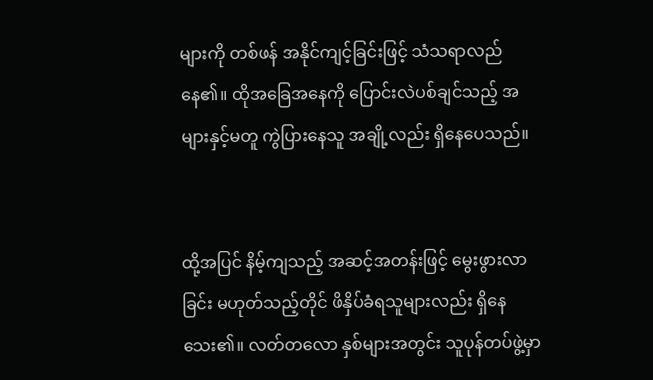များကို တစ်ဖန် အနိုင်ကျင့်ခြင်းဖြင့် သံသရာလည်နေ၏။ ထိုအခြေအနေကို ပြောင်းလဲပစ်ချင်သည့် အများနှင့်မတူ ကွဲပြားနေသူ အချို့လည်း ရှိနေပေသည်။


ထို့အပြင် နိမ့်ကျသည့် အဆင့်အတန်းဖြင့် မွေးဖွားလာခြင်း မဟုတ်သည့်တိုင် ဖိနှိပ်ခံရသူများလည်း ရှိနေသေး၏။ လတ်တလော နှစ်များအတွင်း သူပုန်တပ်ဖွဲ့မှာ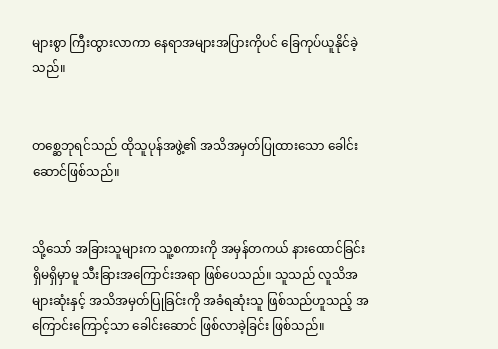များစွာ ကြီးထွားလာကာ နေရာအများအပြားကိုပင် ခြေကုပ်ယူနိုင်ခဲ့သည်။


တစ္ဆေဘုရင်သည် ထိုသူပုန်အဖွဲ့၏ အသိအမှတ်ပြုထားသော ခေါင်းဆောင်ဖြစ်သည်။


သို့သော် အခြားသူများက သူ့စကားကို အမှန်တကယ် နားထောင်ခြင်း ရှိမရှိမှာမူ သီးခြားအကြောင်းအရာ ဖြစ်ပေသည်။ သူသည် လူသိအများဆုံးနှင့် အသိအမှတ်ပြုခြင်းကို အခံရဆုံးသူ ဖြစ်သည်ဟူသည့် အကြောင်းကြောင့်သာ ခေါင်းဆောင် ဖြစ်လာခဲ့ခြင်း ဖြစ်သည်။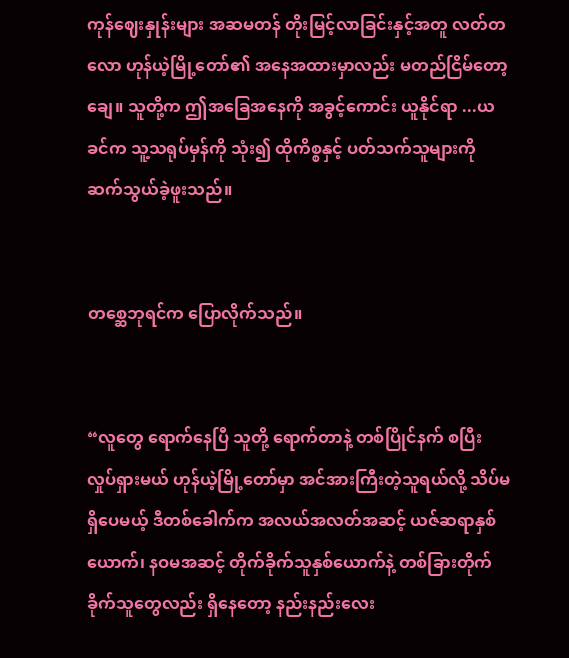ကုန်ဈေးနှုန်းများ အဆမတန် တိုးမြင့်လာခြင်းနှင့်အတူ လတ်တလော ဟုန်ယဲ့မြို့တော်၏ အနေအထားမှာလည်း မတည်ငြိမ်တော့ချေ။ သူတို့က ဤအခြေအနေကို အခွင့်ကောင်း ယူနိုင်ရာ ...ယခင်က သူ့သရုပ်မှန်ကို သုံး၍ ထိုကိစ္စနှင့် ပတ်သက်သူများကို ဆက်သွယ်ခဲ့ဖူးသည်။


တစ္ဆေဘုရင်က ပြောလိုက်သည်။


“လူတွေ ရောက်နေပြီ သူတို့ ရောက်တာနဲ့ တစ်ပြိုင်နက် စပြီး လှုပ်ရှားမယ် ဟုန်ယဲ့မြို့တော်မှာ အင်အားကြီးတဲ့သူရယ်လို့ သိပ်မရှိပေမယ့် ဒီတစ်ခေါက်က အလယ်အလတ်အဆင့် ယဇ်ဆရာနှစ်ယောက်၊ နဝမအဆင့် တိုက်ခိုက်သူနှစ်ယောက်နဲ့ တစ်ခြားတိုက်ခိုက်သူတွေလည်း ရှိနေတော့ နည်းနည်းလေး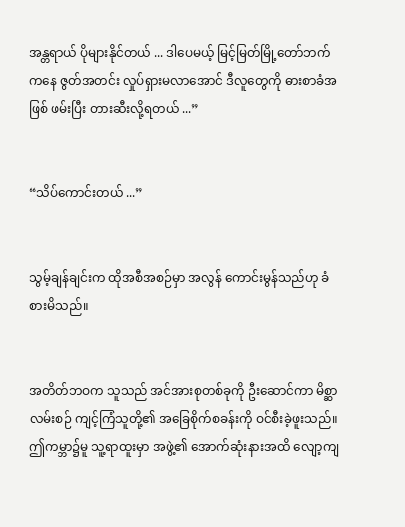အန္တရာယ် ပိုများနိုင်တယ် ... ဒါပေမယ့် မြင့်မြတ်မြို့တော်ဘက်ကနေ ဇွတ်အတင်း လှုပ်ရှားမလာအောင် ဒီလူတွေကို ဓားစာခံအဖြစ် ဖမ်းပြီး တားဆီးလို့ရတယ် ...”


“သိပ်ကောင်းတယ် ...”


သွမ့်ချန်ချင်းက ထိုအစီအစဉ်မှာ အလွန် ကောင်းမွန်သည်ဟု ခံစားမိသည်။


အတိတ်ဘဝက သူသည် အင်အားစုတစ်ခုကို ဦးဆောင်ကာ မိစ္ဆာလမ်းစဉ် ကျင့်ကြံသူတို့၏ အခြေစိုက်စခန်းကို ဝင်စီးခဲ့ဖူးသည်။ ဤကမ္ဘာ၌မူ သူ့ရာထူးမှာ အဖွဲ့၏ အောက်ဆုံးနားအထိ လျော့ကျ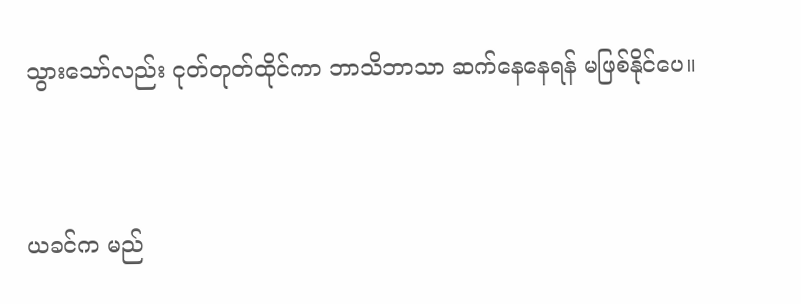သွားသော်လည်း ငုတ်တုတ်ထိုင်ကာ ဘာသိဘာသာ ဆက်နေနေရန် မဖြစ်နိုင်ပေ။


ယခင်က မည်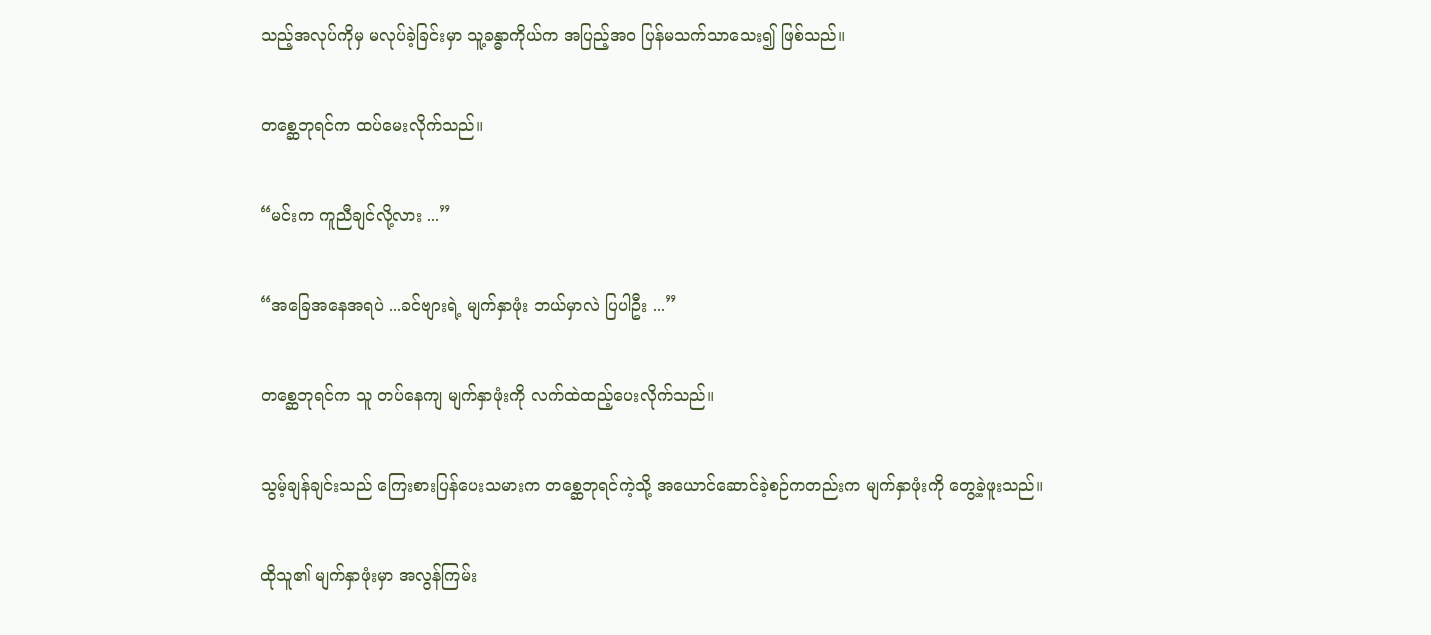သည့်အလုပ်ကိုမှ မလုပ်ခဲ့ခြင်းမှာ သူ့ခန္ဓာကိုယ်က အပြည့်အဝ ပြန်မသက်သာသေး၍ ဖြစ်သည်။


တစ္ဆေဘုရင်က ထပ်မေးလိုက်သည်။


“မင်းက ကူညီချင်လို့လား ...”


“အခြေအနေအရပဲ ...ခင်ဗျားရဲ့ မျက်နှာဖုံး ဘယ်မှာလဲ ပြပါဦး ...”


တစ္ဆေဘုရင်က သူ တပ်နေကျ မျက်နှာဖုံးကို လက်ထဲထည့်ပေးလိုက်သည်။


သွမ့်ချန်ချင်းသည် ကြေးစားပြန်ပေးသမားက တစ္ဆေဘုရင်ကဲ့သို့ အယောင်ဆောင်ခဲ့စဉ်ကတည်းက မျက်နှာဖုံးကို တွေ့ခဲ့ဖူးသည်။


ထိုသူ၏ မျက်နှာဖုံးမှာ အလွန်ကြမ်း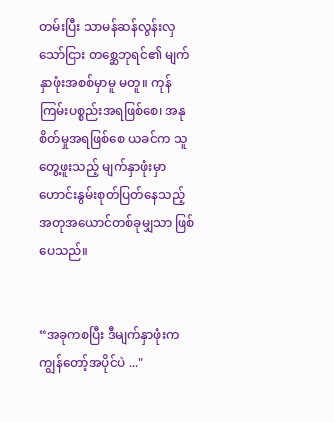တမ်းပြီး သာမန်ဆန်လွန်းလှသော်ငြား တစ္ဆေဘုရင်၏ မျက်နှာဖုံးအစစ်မှာမူ မတူ။ ကုန်ကြမ်းပစ္စည်းအရဖြစ်စေ၊ အနုစိတ်မှုအရဖြစ်စေ ယခင်က သူတွေ့ဖူးသည့် မျက်နှာဖုံးမှာ ဟောင်းနွမ်းစုတ်ပြတ်နေသည့် အတုအယောင်တစ်ခုမျှသာ ဖြစ်ပေသည်။


“အခုကစပြီး ဒီမျက်နှာဖုံးက ကျွန်တော့်အပိုင်ပဲ ..."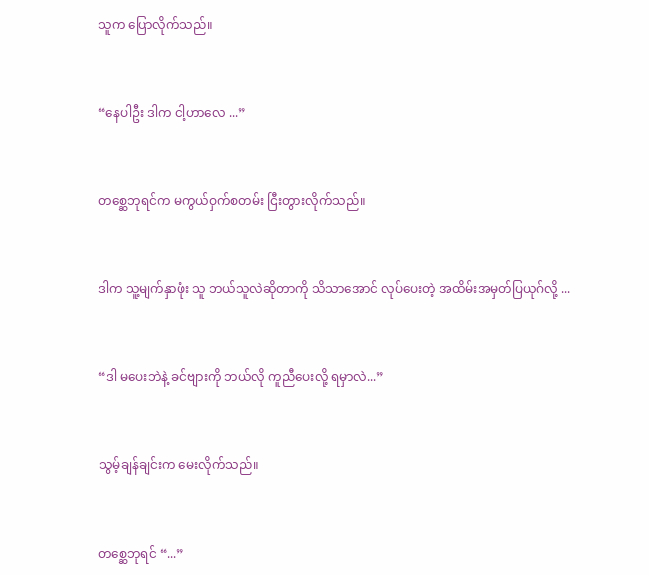သူက ပြောလိုက်သည်။


“နေပါဦး ဒါက ငါ့ဟာလေ ...”


တစ္ဆေဘုရင်က မကွယ်ဝှက်စတမ်း ငြီးတွားလိုက်သည်။


ဒါက သူ့မျက်နှာဖုံး သူ ဘယ်သူလဲဆိုတာကို သိသာအောင် လုပ်ပေးတဲ့ အထိမ်းအမှတ်ပြယုဂ်လို့ ...


“ဒါ မပေးဘဲနဲ့ ခင်ဗျားကို ဘယ်လို ကူညီပေးလို့ ရမှာလဲ...”


သွမ့်ချန်ချင်းက မေးလိုက်သည်။


တစ္ဆေဘုရင် “...”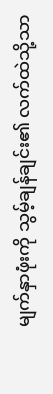မျက်နှာဖုံးကို သွမ့်ချန်ချင်း၏ လက်ထဲသို့သာ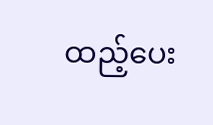ထည့်ပေး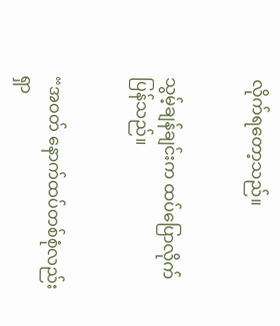လိုက်ရတော့သည်။


သွမ့်ချန်ချင်းက ထပ်ပြောလိုက်ပြန်သည်။


“အဝတ် နောက်ထပ်တစ်စုံလည်း ရှာ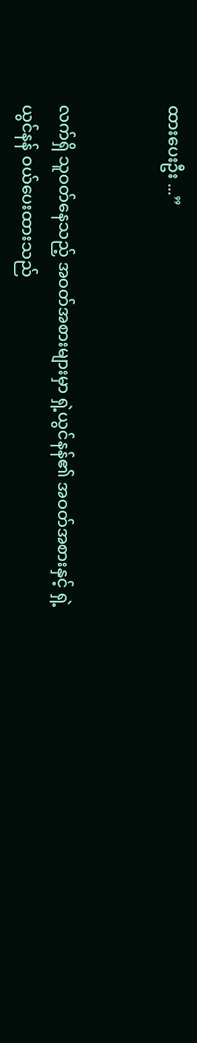ထားပေးဦး ...”


လက်ရှိ သူဝတ်နေသည့် အဝတ်အစားများမှာ ရှဲ့ယွင်နန်၏ အဝတ်အစားနှင့် ရှဲ့ယွင်နန် ဝယ်ပေးထားသည်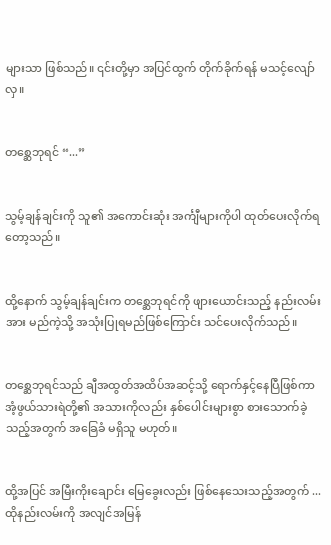များသာ ဖြစ်သည်။ ၎င်းတို့မှာ အပြင်ထွက် တိုက်ခိုက်ရန် မသင့်လျော်လှ။


တစ္ဆေဘုရင် “...”


သွမ့်ချန်ချင်းကို သူ၏ အကောင်းဆုံး အင်္ကျီများကိုပါ ထုတ်ပေးလိုက်ရတော့သည်။


ထို့နောက် သွမ့်ချန်ချင်းက တစ္ဆေဘုရင်ကို ဖျားယောင်းသည့် နည်းလမ်းအား မည်ကဲ့သို့ အသုံးပြုရမည်ဖြစ်ကြောင်း သင်ပေးလိုက်သည်။


တစ္ဆေဘုရင်သည် ချီအထွတ်အထိပ်အဆင့်သို့ ရောက်နှင့်နေပြီဖြစ်ကာ အံ့ဖွယ်သားရဲတို့၏ အသားကိုလည်း နှစ်ပေါင်းများစွာ စားသောက်ခဲ့သည့်အတွက် အခြေခံ မရှိသူ မဟုတ်။


ထို့အပြင် အမြီးကိုးချောင်း မြေခွေးလည်း ဖြစ်နေသေးသည့်အတွက် ... ထိုနည်းလမ်းကို အလျင်အမြန်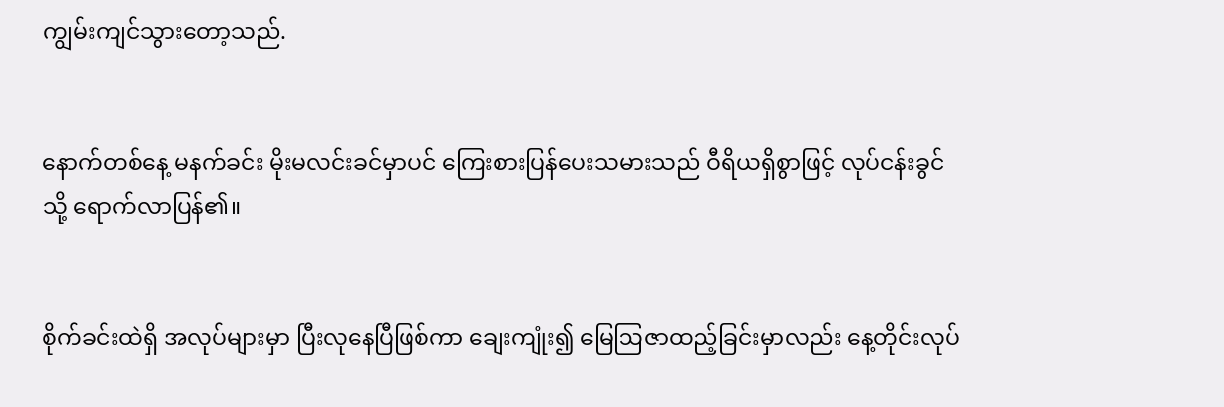ကျွမ်းကျင်သွားတော့သည်.


နောက်တစ်နေ့ မနက်ခင်း မိုးမလင်းခင်မှာပင် ကြေးစားပြန်ပေးသမားသည် ဝီရိယရှိစွာဖြင့် လုပ်ငန်းခွင်သို့ ရောက်လာပြန်၏။


စိုက်ခင်းထဲရှိ အလုပ်များမှာ ပြီးလုနေပြီဖြစ်ကာ ချေးကျုံး၍ မြေဩဇာထည့်ခြင်းမှာလည်း နေ့တိုင်းလုပ်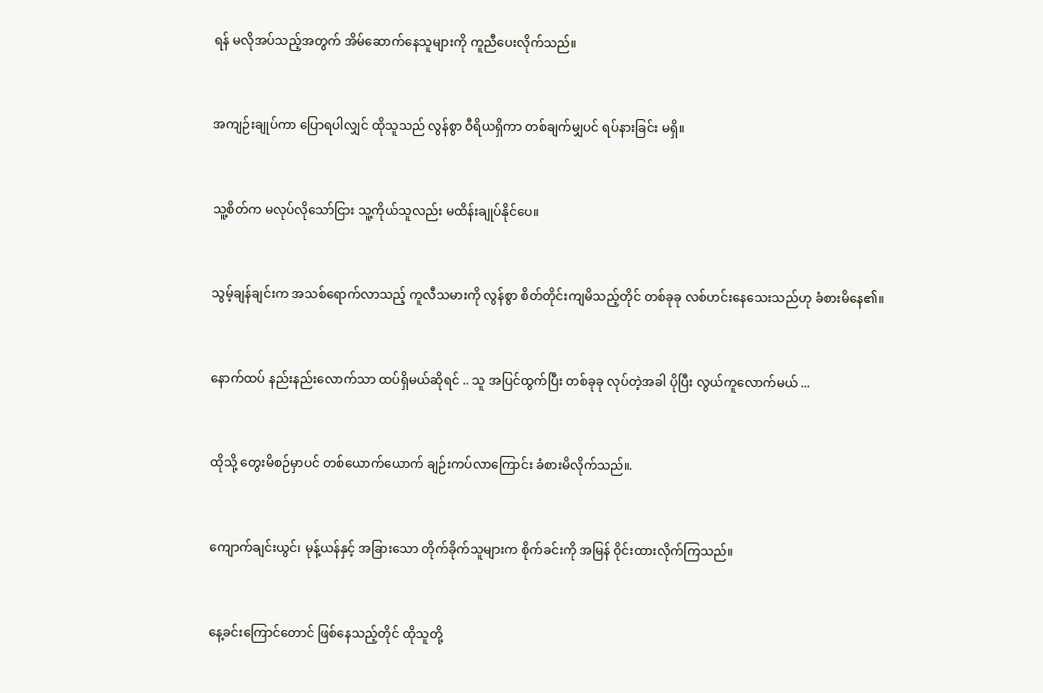ရန် မလိုအပ်သည့်အတွက် အိမ်ဆောက်နေသူများကို ကူညီပေးလိုက်သည်။


အကျဉ်းချုပ်ကာ ပြောရပါလျှင် ထိုသူသည် လွန်စွာ ဝီရိယရှိကာ တစ်ချက်မျှပင် ရပ်နားခြင်း မရှိ။


သူ့စိတ်က မလုပ်လိုသော်ငြား သူ့ကိုယ်သူလည်း မထိန်းချုပ်နိုင်ပေ။


သွမ့်ချန်ချင်းက အသစ်ရောက်လာသည့် ကူလီသမားကို လွန်စွာ စိတ်တိုင်းကျမိသည့်တိုင် တစ်ခုခု လစ်ဟင်းနေသေးသည်ဟု ခံစားမိနေ၏။


နောက်ထပ် နည်းနည်းလောက်သာ ထပ်ရှိမယ်ဆိုရင် .. သူ အပြင်ထွက်ပြီး တစ်ခုခု လုပ်တဲ့အခါ ပိုပြီး လွယ်ကူလောက်မယ် ...


ထိုသို့ တွေးမိစဉ်မှာပင် တစ်ယောက်ယောက် ချဉ်းကပ်လာကြောင်း ခံစားမိလိုက်သည်။.


ကျောက်ချင်းယွင်၊ မုန့်ယန်နှင့် အခြားသော တိုက်ခိုက်သူများက စိုက်ခင်းကို အမြန် ဝိုင်းထားလိုက်ကြသည်။


နေ့ခင်းကြောင်တောင် ဖြစ်နေသည့်တိုင် ထိုသူတို့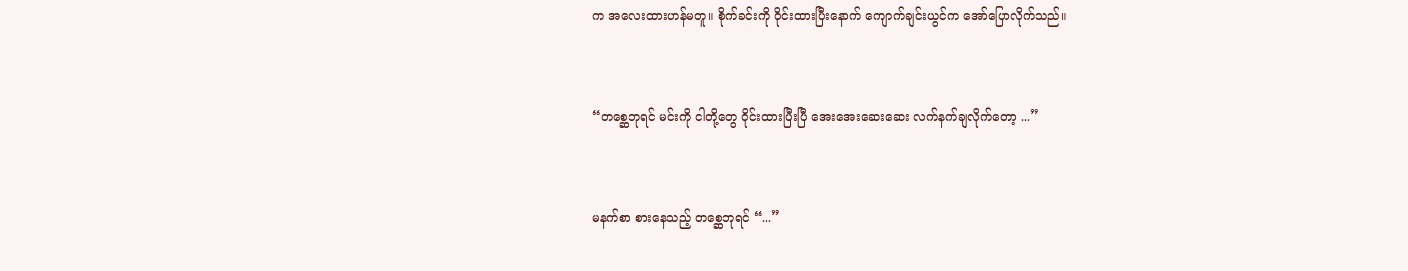က အလေးထားဟန်မတူ။ စိုက်ခင်းကို ဝိုင်းထားပြီးနောက် ကျောက်ချင်းယွင်က အော်ပြောလိုက်သည်။


“တစ္ဆေဘုရင် မင်းကို ငါတို့တွေ ဝိုင်းထားပြီးပြီ အေးအေးဆေးဆေး လက်နက်ချလိုက်တော့ ...”


မနက်စာ စားနေသည့် တစ္ဆေဘုရင် “...”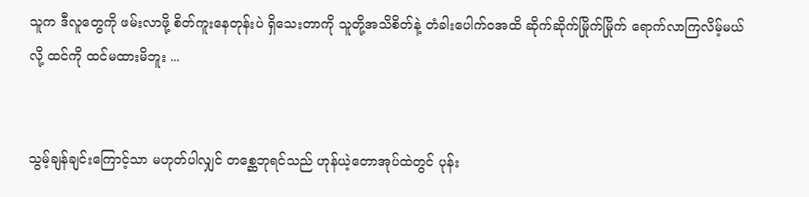သူက ဒီလူတွေကို ဖမ်းလာဖို့ စိတ်ကူးနေတုန်းပဲ ရှိသေးတာကို သူတို့အသိစိတ်နဲ့ တံခါးပေါက်ဝအထိ ဆိုက်ဆိုက်မြိုက်မြိုက် ရောက်လာကြလိမ့်မယ်လို့ ထင်ကို ထင်မထားမိဘူး ...


သွမ့်ချန်ချင်းကြောင့်သာ မဟုတ်ပါလျှင် တစ္ဆေဘုရင်သည် ဟုန်ယဲ့တောအုပ်ထဲတွင် ပုန်း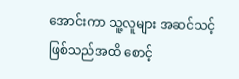အောင်းကာ သူ့လူများ အဆင်သင့်ဖြစ်သည်အထိ စောင့်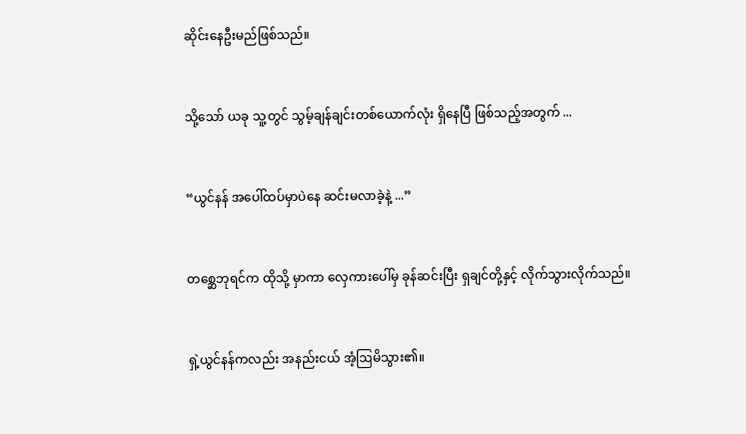ဆိုင်းနေဦးမည်ဖြစ်သည်။


သို့သော် ယခု သူ့တွင် သွမ့်ချန်ချင်းတစ်ယောက်လုံး ရှိနေပြီ ဖြစ်သည့်အတွက် ...


“ယွင်နန် အပေါ်ထပ်မှာပဲနေ ဆင်းမလာခဲ့နဲ့ ...”


တစ္ဆေဘုရင်က ထိုသို့ မှာကာ လှေကားပေါ်မှ ခုန်ဆင်းပြီး ရှချင်တို့နှင့် လိုက်သွားလိုက်သည်။


ရှဲ့ယွင်နန်ကလည်း အနည်းငယ် အံ့ဩမိသွား၏။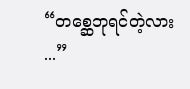“တစ္ဆေဘုရင်တဲ့လား ...”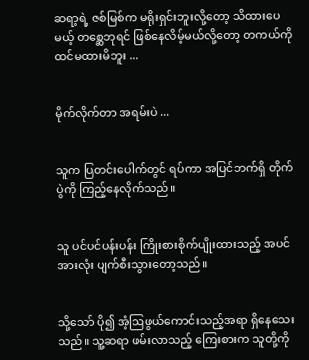ဆရာ့ရဲ့ ဇစ်မြစ်က မရိုးရှင်းဘူးလို့တော့ သိထားပေမယ့် တစ္ဆေဘုရင် ဖြစ်နေလိမ့်မယ်လို့တော့ တကယ်ကို ထင်မထားမိဘူး ...


မိုက်လိုက်တာ အရမ်းပဲ ...


သူက ပြတင်းပေါက်တွင် ရပ်ကာ အပြင်ဘက်ရှိ တိုက်ပွဲကို ကြည့်နေလိုက်သည်။


သူ ပင်ပင်ပန်းပန်း ကြိုးစားစိုက်ပျိုးထားသည့် အပင်အားလုံး ပျက်စီးသွားတော့သည်။


သို့သော် ပို၍ အံ့ဩဖွယ်ကောင်းသည့်အရာ ရှိနေသေးသည်။ သူ့ဆရာ ဖမ်းလာသည့် ကြေးစားက သူတို့ကို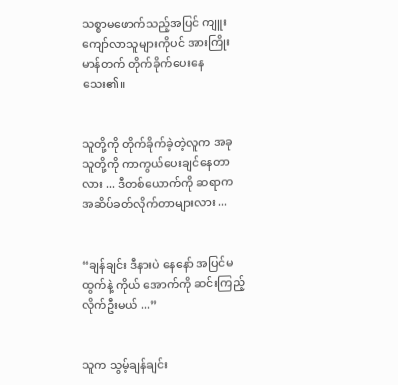သစ္စာမဖောက်သည့်အပြင် ကျူးကျော်လာသူများကိုပင် အားကြိုးမာန်တက် တိုက်ခိုက်ပေးနေသေး၏။


သူတို့ကို တိုက်ခိုက်ခဲ့တဲ့လူက အခု သူတို့ကို ကာကွယ်ပေးချင်နေတာလား ... ဒီတစ်ယောက်ကို ဆရာက အဆိပ်ခတ်လိုက်တာများလား ...


“ချန်ချင်း ဒီနားပဲ နေနော် အပြင်မထွက်နဲ့ ကိုယ် အောက်ကို ဆင်းကြည့်လိုက်ဦးမယ် ...”


သူက သွမ့်ချန်ချင်း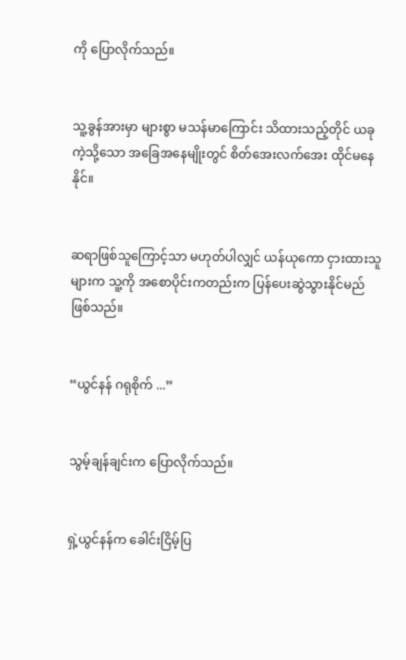ကို ပြောလိုက်သည်။


သူ့ခွန်အားမှာ များစွာ မသန်မာကြောင်း သိထားသည့်တိုင် ယခုကဲ့သို့သော အခြေအနေမျိုးတွင် စိတ်အေးလက်အေး ထိုင်မနေနိုင်။


ဆရာဖြစ်သူကြောင့်သာ မဟုတ်ပါလျှင် ယန်ယုကော ငှားထားသူများက သူ့ကို အစောပိုင်းကတည်းက ပြန်ပေးဆွဲသွားနိုင်မည် ဖြစ်သည်။


“ယွင်နန် ဂရုစိုက် ...”


သွမ့်ချန်ချင်းက ပြောလိုက်သည်။


ရှဲ့ယွင်နန်က ခေါင်းငြိမ့်ပြ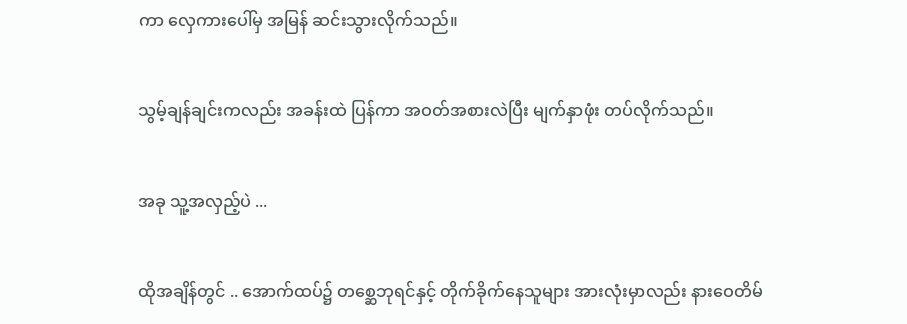ကာ လှေကားပေါ်မှ အမြန် ဆင်းသွားလိုက်သည်။


သွမ့်ချန်ချင်းကလည်း အခန်းထဲ ပြန်ကာ အဝတ်အစားလဲပြီး မျက်နှာဖုံး တပ်လိုက်သည်။


အခု သူ့အလှည့်ပဲ ...


ထိုအချိန်တွင် .. အောက်ထပ်၌ တစ္ဆေဘုရင်နှင့် တိုက်ခိုက်နေသူများ အားလုံးမှာလည်း နားဝေတိမ်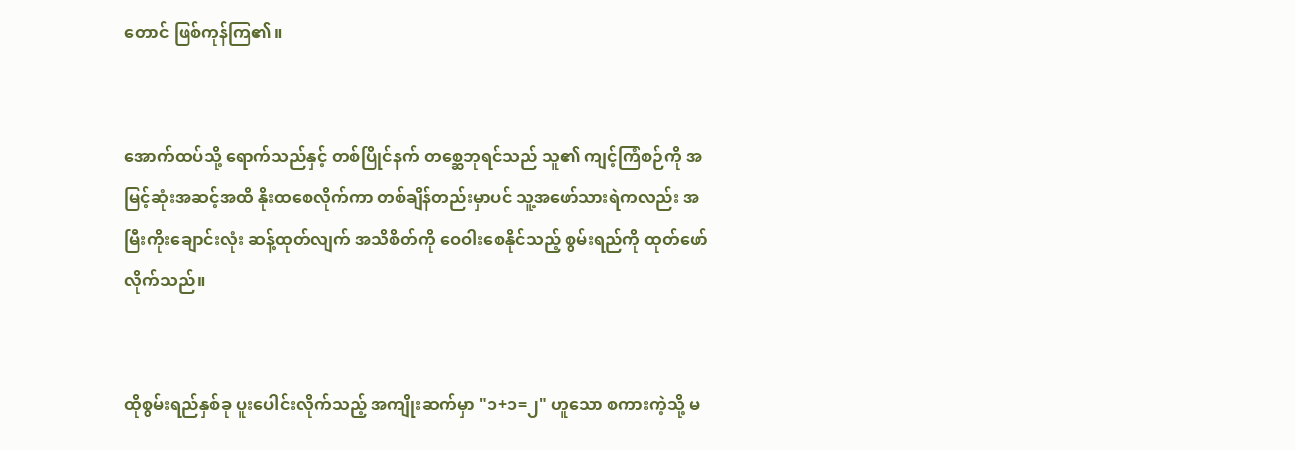တောင် ဖြစ်ကုန်ကြ၏။


အောက်ထပ်သို့ ရောက်သည်နှင့် တစ်ပြိုင်နက် တစ္ဆေဘုရင်သည် သူ၏ ကျင့်ကြံစဉ်ကို အမြင့်ဆုံးအဆင့်အထိ နိုးထစေလိုက်ကာ တစ်ချိန်တည်းမှာပင် သူ့အဖော်သားရဲကလည်း အမြီးကိုးချောင်းလုံး ဆန့်ထုတ်လျက် အသိစိတ်ကို ဝေဝါးစေနိုင်သည့် စွမ်းရည်ကို ထုတ်ဖော်လိုက်သည်။


ထိုစွမ်းရည်နှစ်ခု ပူးပေါင်းလိုက်သည့် အကျိုးဆက်မှာ "၁+၁=၂" ဟူသော စကားကဲ့သို့ မ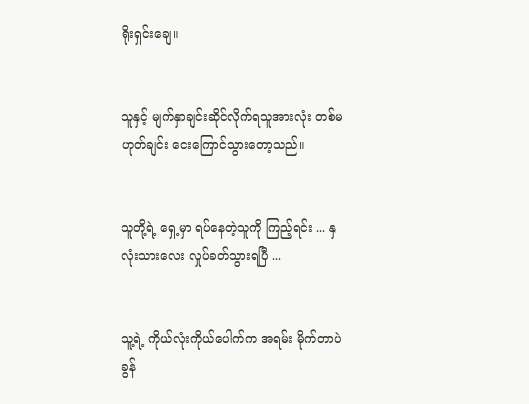ရိုးရှင်းချေ။


သူနှင့် မျက်နှာချင်းဆိုင်လိုက်ရသူအားလုံး တစ်မဟုတ်ချင်း ငေးကြောင်သွားတော့သည်။


သူတို့ရဲ့ ရှေ့မှာ ရပ်နေတဲ့သူကို ကြည့်ရင်း ... နှလုံးသားလေး လှုပ်ခတ်သွားရပြီ ...


သူ့ရဲ့ ကိုယ်လုံးကိုယ်ပေါက်က အရမ်း မိုက်တာပဲ ခွန်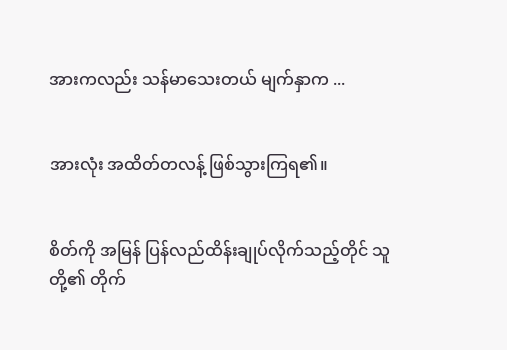အားကလည်း သန်မာသေးတယ် မျက်နှာက ...


အားလုံး အထိတ်တလန့် ဖြစ်သွားကြရ၏။


စိတ်ကို အမြန် ပြန်လည်ထိန်းချုပ်လိုက်သည့်တိုင် သူတို့၏ တိုက်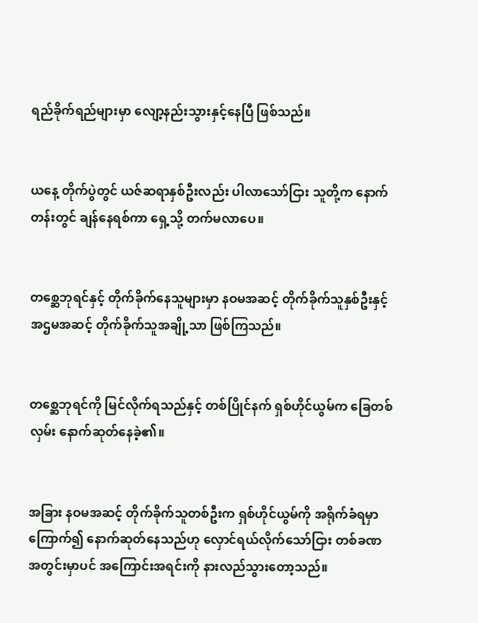ရည်ခိုက်ရည်များမှာ လျော့နည်းသွားနှင့်နေပြီ ဖြစ်သည်။


ယနေ့ တိုက်ပွဲတွင် ယဇ်ဆရာနှစ်ဦးလည်း ပါလာသော်ငြား သူတို့က နောက်တန်းတွင် ချန်နေရစ်ကာ ရှေ့သို့ တက်မလာပေ။


တစ္ဆေဘုရင်နှင့် တိုက်ခိုက်နေသူများမှာ နဝမအဆင့် တိုက်ခိုက်သူနှစ်ဦးနှင့် အဌမအဆင့် တိုက်ခိုက်သူအချို့သာ ဖြစ်ကြသည်။


တစ္ဆေဘုရင်ကို မြင်လိုက်ရသည်နှင့် တစ်ပြိုင်နက် ရှစ်ဟိုင်ယွမ်က ခြေတစ်လှမ်း နောက်ဆုတ်နေခဲ့၏။


အခြား နဝမအဆင့် တိုက်ခိုက်သူတစ်ဦးက ရှစ်ဟိုင်ယွမ်ကို အရိုက်ခံရမှာကြောက်၍ နောက်ဆုတ်နေသည်ဟု လှောင်ရယ်လိုက်သော်ငြား တစ်ခဏအတွင်းမှာပင် အကြောင်းအရင်းကို နားလည်သွားတော့သည်။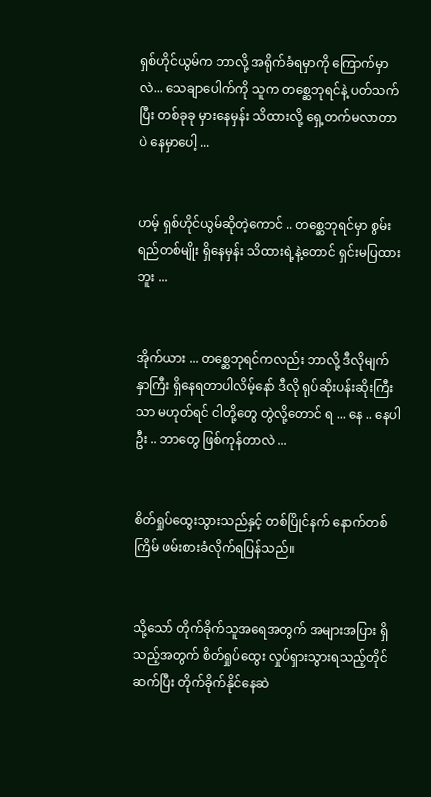ရှစ်ဟိုင်ယွမ်က ဘာလို့ အရိုက်ခံရမှာကို ကြောက်မှာလဲ... သေချာပေါက်ကို သူက တစ္ဆေဘုရင်နဲ့ ပတ်သက်ပြီး တစ်ခုခု မှားနေမှန်း သိထားလို့ ရှေ့တက်မလာတာပဲ နေမှာပေါ့ ...


ဟမ့် ရှစ်ဟိုင်ယွမ်ဆိုတဲ့ကောင် .. တစ္ဆေဘုရင်မှာ စွမ်းရည်တစ်မျိုး ရှိနေမှန်း သိထားရဲ့နဲ့တောင် ရှင်းမပြထားဘူး ...


အိုက်ယား ... တစ္ဆေဘုရင်ကလည်း ဘာလို့ ဒီလိုမျက်နှာကြီး ရှိနေရတာပါလိမ့်နော် ဒီလို ရုပ်ဆိုးပန်းဆိုးကြီးသာ မဟုတ်ရင် ငါတို့တွေ တွဲလို့တောင် ရ ... နေ .. နေပါဦး .. ဘာတွေ ဖြစ်ကုန်တာလဲ ...


စိတ်ရှုပ်ထွေးသွားသည်နှင့် တစ်ပြိုင်နက် နောက်တစ်ကြိမ် ဖမ်းစားခံလိုက်ရပြန်သည်။


သို့သော် တိုက်ခိုက်သူအရေအတွက် အများအပြား ရှိသည့်အတွက် စိတ်ရှုပ်ထွေး လှုပ်ရှားသွားရသည့်တိုင် ဆက်ပြီး တိုက်ခိုက်နိုင်နေဆဲ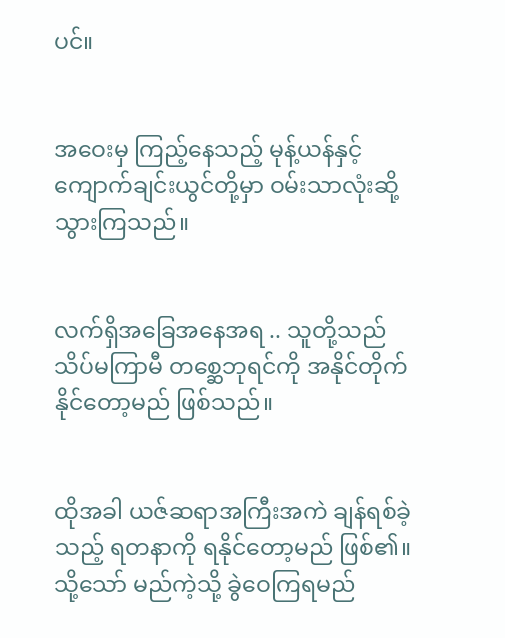ပင်။


အဝေးမှ ကြည့်နေသည့် မုန့်ယန်နှင့် ကျောက်ချင်းယွင်တို့မှာ ဝမ်းသာလုံးဆို့သွားကြသည်။


လက်ရှိအခြေအနေအရ .. သူတို့သည် သိပ်မကြာမီ တစ္ဆေဘုရင်ကို အနိုင်တိုက်နိုင်တော့မည် ဖြစ်သည်။


ထိုအခါ ယဇ်ဆရာအကြီးအကဲ ချန်ရစ်ခဲ့သည့် ရတနာကို ရနိုင်တော့မည် ဖြစ်၏။ သို့သော် မည်ကဲ့သို့ ခွဲဝေကြရမည်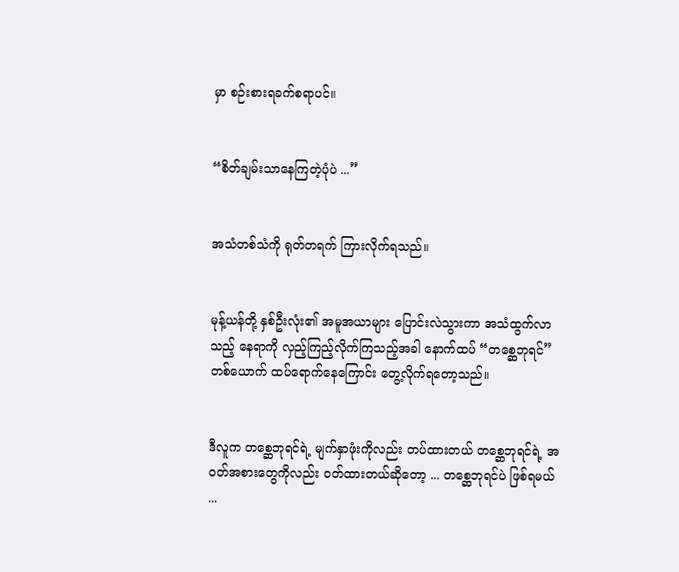မှာ စဉ်းစားရခက်စရာပင်။


“စိတ်ချမ်းသာနေကြတဲ့ပုံပဲ ...”


အသံတစ်သံကို ရုတ်တရက် ကြားလိုက်ရသည်။


မုန့်ယန်တို့ နှစ်ဦးလုံး၏ အမူအယာများ ပြောင်းလဲသွားကာ အသံထွက်လာသည့် နေရာကို လှည့်ကြည့်လိုက်ကြသည့်အခါ နောက်ထပ် “တစ္ဆေဘုရင်”တစ်ယောက် ထပ်ရောက်နေကြောင်း တွေ့လိုက်ရတော့သည်။


ဒီလူက တစ္ဆေဘုရင်ရဲ့ မျက်နှာဖုံးကိုလည်း တပ်ထားတယ် တစ္ဆေဘုရင်ရဲ့ အဝတ်အစားတွေကိုလည်း ဝတ်ထားတယ်ဆိုတော့ ... တစ္ဆေဘုရင်ပဲ ဖြစ်ရမယ် ...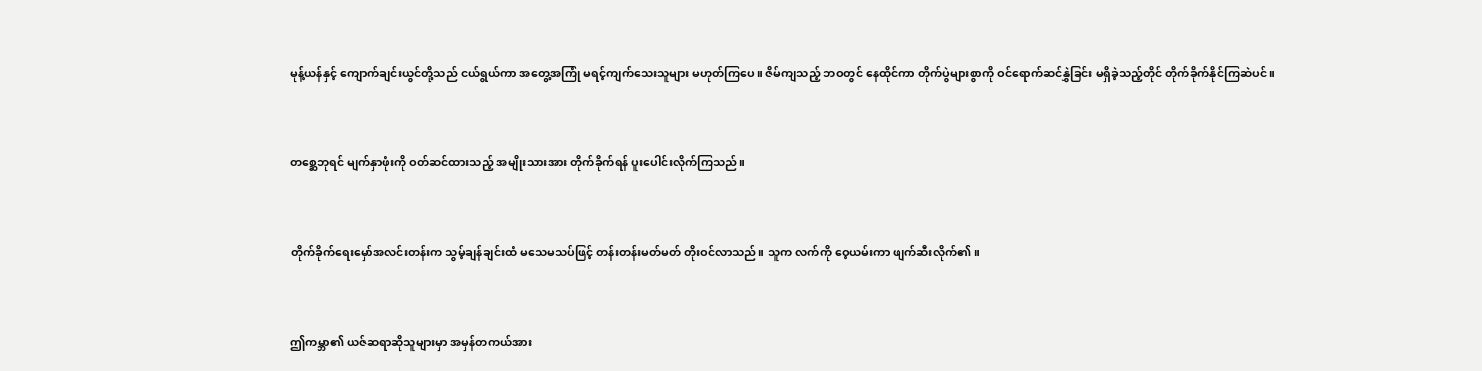မုန့်ယန်နှင့် ကျောက်ချင်းယွင်တို့သည် ငယ်ရွယ်ကာ အတွေ့အကြုံ မရင့်ကျက်သေးသူများ မဟုတ်ကြပေ။ ဇိမ်ကျသည့် ဘဝတွင် နေထိုင်ကာ တိုက်ပွဲများစွာကို ဝင်ရောက်ဆင်နွှဲခြင်း မရှိခဲ့သည့်တိုင် တိုက်ခိုက်နိုင်ကြဆဲပင်။


တစ္ဆေဘုရင် မျက်နှာဖုံးကို ဝတ်ဆင်ထားသည့် အမျိုးသားအား တိုက်ခိုက်ရန် ပူးပေါင်းလိုက်ကြသည်။


တိုက်ခိုက်ရေးမှော်အလင်းတန်းက သွမ့်ချန်ချင်းထံ မသေမသပ်ဖြင့် တန်းတန်းမတ်မတ် တိုးဝင်လာသည်။ သူက လက်ကို ဝေ့ယမ်းကာ ဖျက်ဆီးလိုက်၏။


ဤကမ္ဘာ၏ ယဇ်ဆရာဆိုသူများမှာ အမှန်တကယ်အား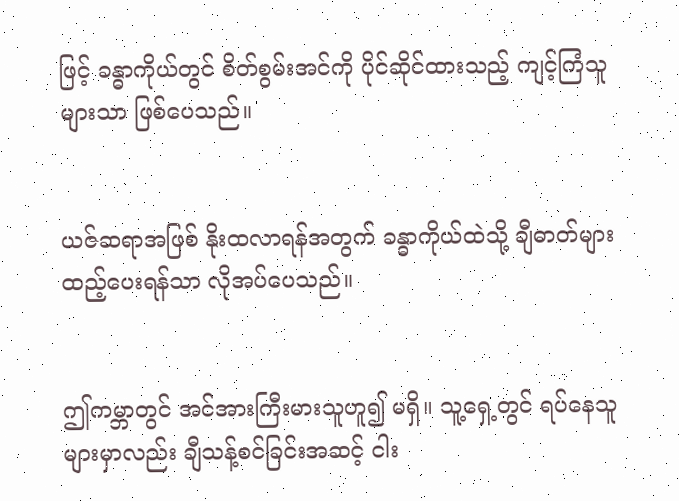ဖြင့် ခန္ဓာကိုယ်တွင် စိတ်စွမ်းအင်ကို ပိုင်ဆိုင်ထားသည့် ကျင့်ကြံသူများသာ ဖြစ်ပေသည်။


ယဇ်ဆရာအဖြစ် နိုးထလာရန်အတွက် ခန္ဓာကိုယ်ထဲသို့ ချီဓာတ်များ ထည့်ပေးရန်သာ လိုအပ်ပေသည်။


ဤကမ္ဘာတွင် အင်အားကြီးမားသူဟူ၍ မရှိ။ သူ့ရှေ့တွင် ရပ်နေသူများမှာလည်း ချီသန့်စင်ခြင်းအဆင့် ငါး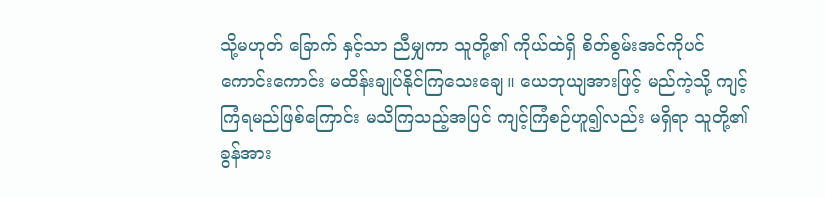သို့မဟုတ် ခြောက် နှင့်သာ ညီမျှကာ သူတို့၏ ကိုယ်ထဲရှိ စိတ်စွမ်းအင်ကိုပင် ကောင်းကောင်း မထိန်းချုပ်နိုင်ကြသေးချေ။ ယေဘုယျအားဖြင့် မည်ကဲ့သို့ ကျင့်ကြံရမည်ဖြစ်ကြောင်း မသိကြသည့်အပြင် ကျင့်ကြံစဉ်ဟူ၍လည်း မရှိရာ သူတို့၏ ခွန်အား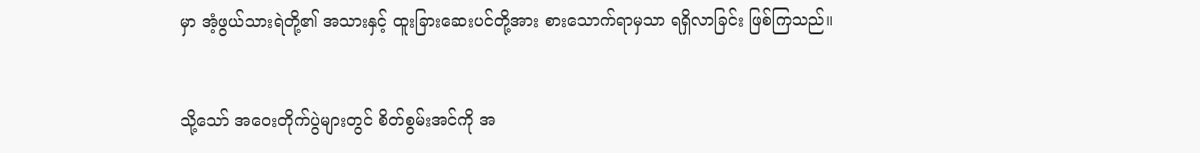မှာ အံ့ဖွယ်သားရဲတို့၏ အသားနှင့် ထူးခြားဆေးပင်တို့အား စားသောက်ရာမှသာ ရရှိလာခြင်း ဖြစ်ကြသည်။


သို့သော် အဝေးတိုက်ပွဲများတွင် စိတ်စွမ်းအင်ကို အ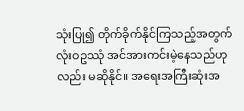သုံးပြု၍ တိုက်ခိုက်နိုင်ကြသည့်အတွက် လုံးဝဥဿုံ အင်အားကင်းမဲ့နေသည်ဟုလည်း မဆိုနိုင်။ အရေးအကြီးဆုံးအ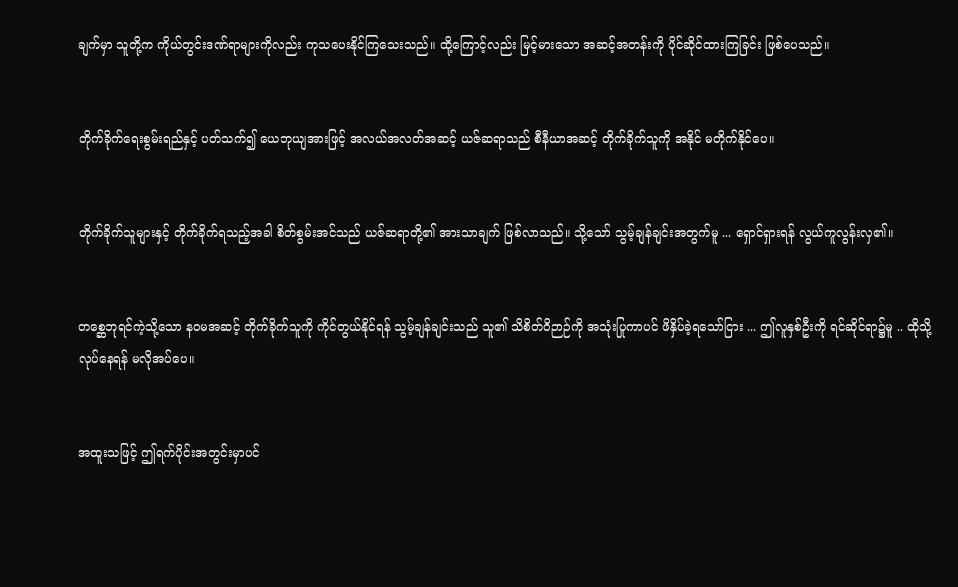ချက်မှာ သူတို့က ကိုယ်တွင်းဒဏ်ရာများကိုလည်း ကုသပေးနိုင်ကြသေးသည်။ ထို့ကြောင့်လည်း မြင့်မားသော အဆင့်အတန်းကို ပိုင်ဆိုင်ထားကြခြင်း ဖြစ်ပေသည်။


တိုက်ခိုက်ရေးစွမ်းရည်နှင့် ပတ်သက်၍ ယေဘုယျအားဖြင့် အလယ်အလတ်အဆင့် ယဇ်ဆရာသည် စီနီယာအဆင့် တိုက်ခိုက်သူကို အနိုင် မတိုက်နိုင်ပေ။


တိုက်ခိုက်သူများနှင့် တိုက်ခိုက်ရသည့်အခါ စိတ်စွမ်းအင်သည် ယဇ်ဆရာတို့၏ အားသာချက် ဖြစ်လာသည်။ သို့သော် သွမ့်ချန်ချင်းအတွက်မူ ... ရှောင်ရှားရန် လွယ်ကူလွန်းလှ၏။


တစ္ဆေဘုရင်ကဲ့သို့သော နဝမအဆင့် တိုက်ခိုက်သူကို ကိုင်တွယ်နိုင်ရန် သွမ့်ချန်ချင်းသည် သူ၏ သိစိတ်ဝိဉာဉ်ကို အသုံးပြုကာပင် ဖိနှိပ်ခဲ့ရသော်ငြား ... ဤလူနှစ်ဦးကို ရင်ဆိုင်ရာ၌မူ .. ထိုသို့ လုပ်နေရန် မလိုအပ်ပေ။


အထူးသဖြင့် ဤရက်ပိုင်းအတွင်းမှာပင်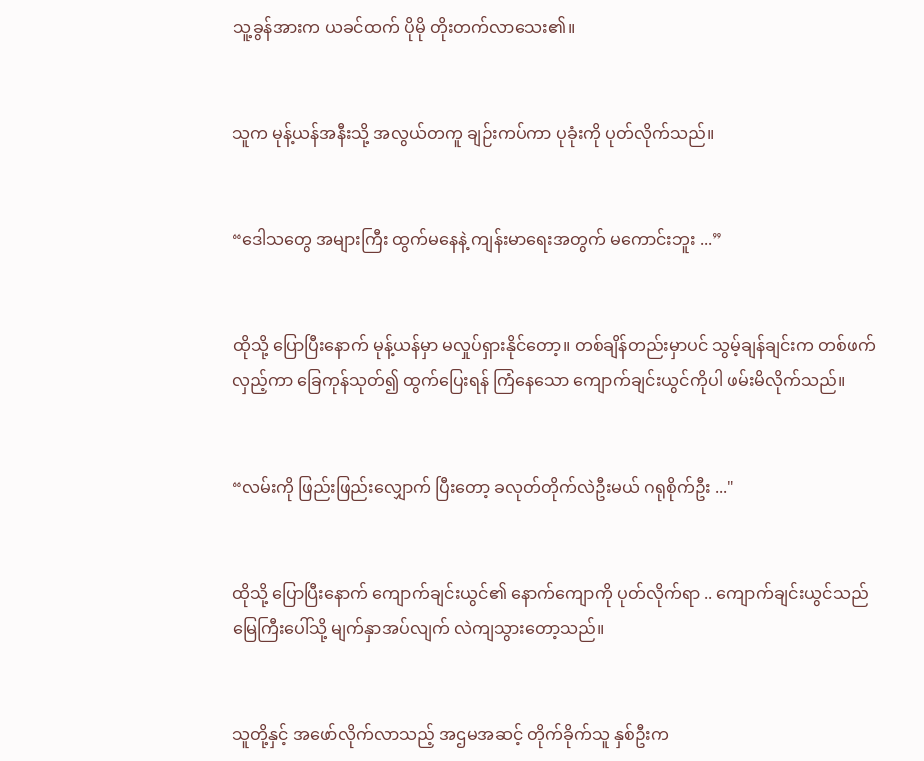သူ့ခွန်အားက ယခင်ထက် ပိုမို တိုးတက်လာသေး၏။


သူက မုန့်ယန်အနီးသို့ အလွယ်တကူ ချဉ်းကပ်ကာ ပုခုံးကို ပုတ်လိုက်သည်။


“ဒေါသတွေ အများကြီး ထွက်မနေနဲ့ ကျန်းမာရေးအတွက် မကောင်းဘူး ...”


ထိုသို့ ပြောပြီးနောက် မုန့်ယန်မှာ မလှုပ်ရှားနိုင်တော့။ တစ်ချိန်တည်းမှာပင် သွမ့်ချန်ချင်းက တစ်ဖက်လှည့်ကာ ခြေကုန်သုတ်၍ ထွက်ပြေးရန် ကြံနေသော ကျောက်ချင်းယွင်ကိုပါ ဖမ်းမိလိုက်သည်။


“လမ်းကို ဖြည်းဖြည်းလျှောက် ပြီးတော့ ခလုတ်တိုက်လဲဦးမယ် ဂရုစိုက်ဦး ..."


ထိုသို့ ပြောပြီးနောက် ကျောက်ချင်းယွင်၏ နောက်ကျောကို ပုတ်လိုက်ရာ .. ကျောက်ချင်းယွင်သည် မြေကြီးပေါ်သို့ မျက်နှာအပ်လျက် လဲကျသွားတော့သည်။


သူတို့နှင့် အဖော်လိုက်လာသည့် အဌမအဆင့် တိုက်ခိုက်သူ နှစ်ဦးက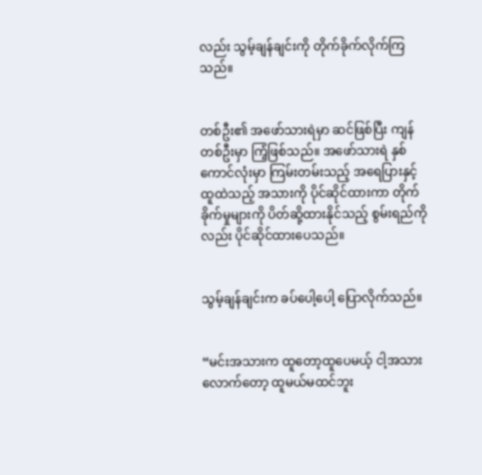လည်း သွမ့်ချန်ချင်းကို တိုက်ခိုက်လိုက်ကြသည်။


တစ်ဦး၏ အဖော်သားရဲမှာ ဆင်ဖြစ်ပြီး ကျန်တစ်ဦးမှာ ကြံ့ဖြစ်သည်။ အဖော်သားရဲ နှစ်ကောင်လုံးမှာ ကြမ်းတမ်းသည့် အရေပြားနှင့် ထူထဲသည့် အသားကို ပိုင်ဆိုင်ထားကာ တိုက်ခိုက်မှုများကို ပိတ်ဆို့ထားနိုင်သည့် စွမ်းရည်ကိုလည်း ပိုင်ဆိုင်ထားပေသည်။


သွမ့်ချန်ချင်းက ခပ်ပေါ့ပေါ့ ပြောလိုက်သည်။


“မင်းအသားက ထူတော့ထူပေမယ့် ငါ့အသားလောက်တော့ ထူမယ်မထင်ဘူး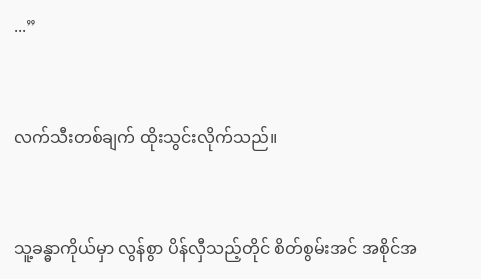...”


လက်သီးတစ်ချက် ထိုးသွင်းလိုက်သည်။


သူ့ခန္ဓာကိုယ်မှာ လွန်စွာ ပိန်လှီသည့်တိုင် စိတ်စွမ်းအင် အစိုင်အ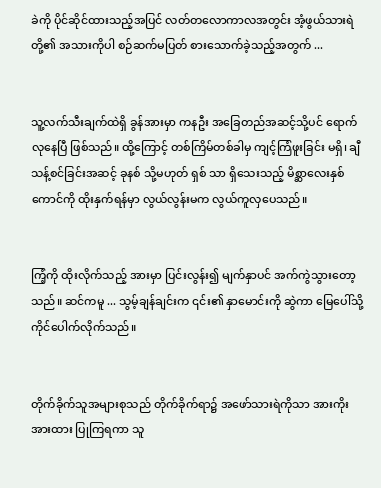ခဲကို ပိုင်ဆိုင်ထားသည့်အပြင် လတ်တလောကာလအတွင်း အံ့ဖွယ်သားရဲတို့၏ အသားကိုပါ စဉ်ဆက်မပြတ် စားသောက်ခဲ့သည့်အတွက် ...


သူ့လက်သီးချက်ထဲရှိ ခွန်အားမှာ ကနဦး အခြေတည်အဆင့်သို့ပင် ရောက်လုနေပြီ ဖြစ်သည်။ ထို့ကြောင့် တစ်ကြိမ်တစ်ခါမှ ကျင့်ကြံဖူးခြင်း မရှိ၊ ချီသန့်စင်ခြင်းအဆင့် ခုနစ် သို့မဟုတ် ရှစ် သာ ရှိသေးသည့် မိစ္ဆာလေးနှစ်ကောင်ကို ထိုးနှက်ရန်မှာ လွယ်လွန်းမက လွယ်ကူလှပေသည်။


ကြံ့ကို ထိုးလိုက်သည့် အားမှာ ပြင်းလွန်း၍ မျက်နှာပင် အက်ကွဲသွားတော့သည်။ ဆင်ကမူ ... သွမ့်ချန်ချင်းက ၎င်း၏ နှာမောင်းကို ဆွဲကာ မြေပေါ်သို့ ကိုင်ပေါက်လိုက်သည်။


တိုက်ခိုက်သူအများစုသည် တိုက်ခိုက်ရာ၌ အဖော်သားရဲကိုသာ အားကိုးအားထား ပြုကြရကာ သူ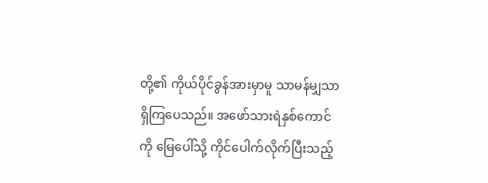တို့၏ ကိုယ်ပိုင်ခွန်အားမှာမူ သာမန်မျှသာ ရှိကြပေသည်။ အဖော်သားရဲနှစ်ကောင်ကို မြေပေါ်သို့ ကိုင်ပေါက်လိုက်ပြီးသည့်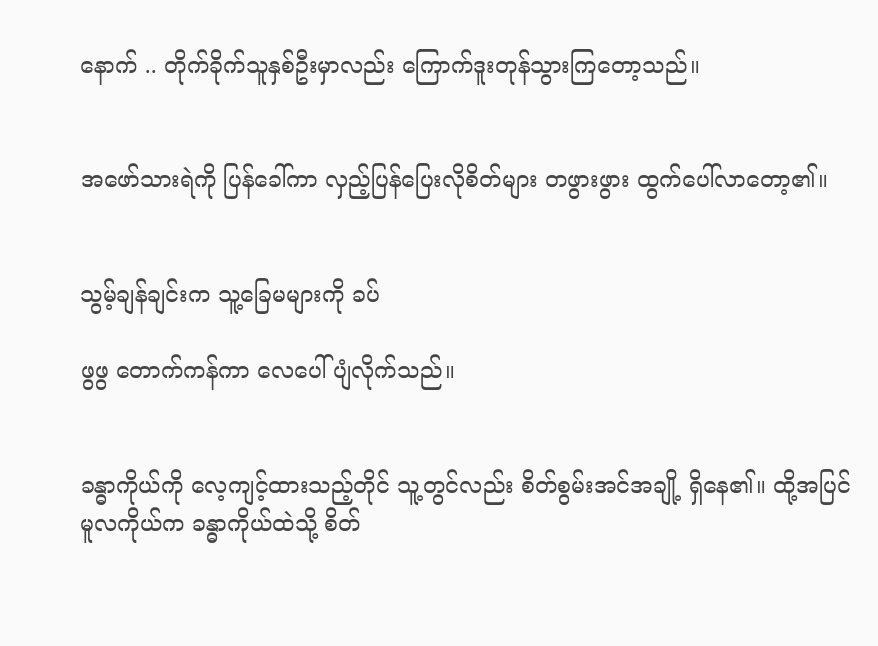နောက် .. တိုက်ခိုက်သူနှစ်ဦးမှာလည်း ကြောက်ဒူးတုန်သွားကြတော့သည်။


အဖော်သားရဲကို ပြန်ခေါ်ကာ လှည့်ပြန်ပြေးလိုစိတ်များ တဖွားဖွား ထွက်ပေါ်လာတော့၏။


သွမ့်ချန်ချင်းက သူ့ခြေမများကို ခပ်

ဖွဖွ တောက်ကန်ကာ လေပေါ်ပျံလိုက်သည်။


ခန္ဓာကိုယ်ကို လေ့ကျင့်ထားသည့်တိုင် သူ့တွင်လည်း စိတ်စွမ်းအင်အချို့ ရှိနေ၏။ ထို့အပြင် မူလကိုယ်က ခန္ဓာကိုယ်ထဲသို့ စိတ်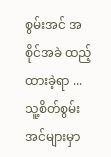စွမ်းအင် အစိုင်အခဲ ထည့်ထားခဲ့ရာ ... သူ့စိတ်စွမ်းအင်များမှာ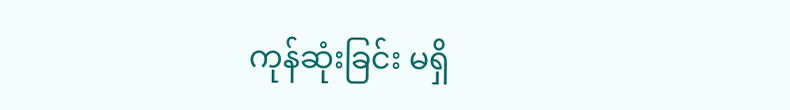ကုန်ဆုံးခြင်း မရှိ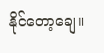နိုင်တော့ချေ။